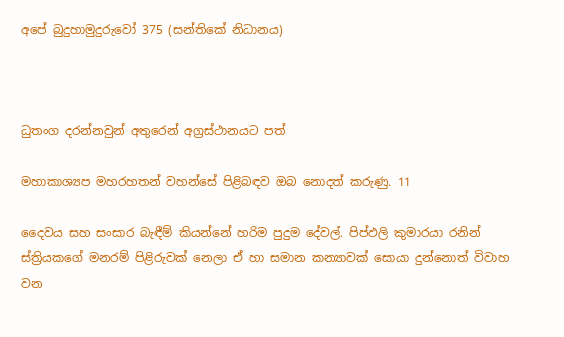අපේ බුදුහාමුදුරුවෝ 375 (සන්තිකේ නිධානය)



ධුතංග දරන්නවුන් අතුරෙන් අග්‍රස්ථානයට පත්

මහාකාශ්‍යප මහරහතන් වහන්සේ පිළිබඳව ඔබ නොදත් කරුණු. 11

දෛවය සහ සංසාර බැඳීම් කියන්නේ හරිම පුදුම දේවල්. පිප්ඵලි කුමාරයා රනින් ස්ත්‍රියකගේ මනරම් පිළිරුවක් නෙලා ඒ හා සමාන කන්‍යාවක් සොයා දුන්නොත් විවාහ වන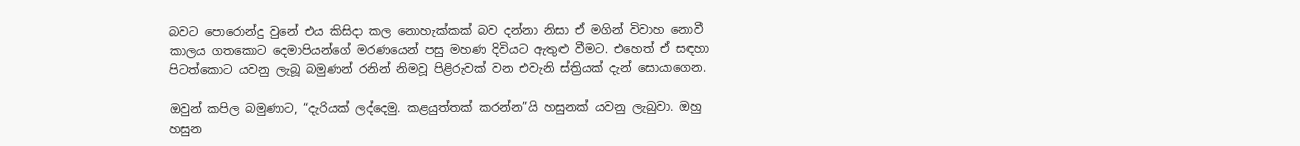බවට පොරොන්දු වුනේ එය කිසිදා කල නොහැක්කක් බව දන්නා නිසා ඒ මගින් විවාහ නොවී කාලය ගතකොට දෙමාපියන්ගේ මරණයෙන් පසු මහණ දිවියට ඇතුළු වීමට. එහෙත් ඒ සඳහා පිටත්කොට යවනු ලැබූ බමුණන් රනින් නිමවූ පිළිරුවක් වන එවැනි ස්ත්‍රියක් දැන් සොයාගෙන.

ඔවුන් කපිල බමුණාට, “දැරියක් ලද්දෙමු. කළයුත්තක් කරන්න”යි හසුනක් යවනු ලැබුවා. ඔහු හසුන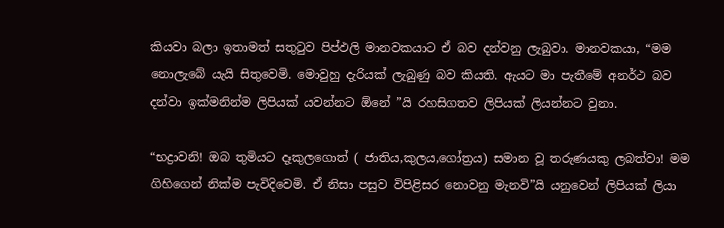කියවා බලා ඉතාමත් සතුටුව පිප්ඵලි මානවකයාට ඒ බව දන්වනු ලැබුවා. මානවකයා, “මම නොලැබේ යැයි සිතුවෙමි. මොවුහු දැරියක් ලැබුණු බව කියති. ඇයට මා පැතීමේ අනර්ථ බව දන්වා ඉක්මනින්ම ලිපියක් යවන්නට ඕනේ ”යි රහසිගතව ලිපියක් ලියන්නට වුනා.

“භද්‍රාවනි! ඔබ තුමියට දෑකුලගොත් ( ජාතිය,කුලය,ගෝත්‍රය) සමාන වූ තරුණයකු ලබත්වා! මම ගිහිගෙන් නික්ම පැවිදිවෙමි. ඒ නිසා පසුව විපිළිසර නොවනු මැනවි”යි යනුවෙන් ලිපියක් ලියා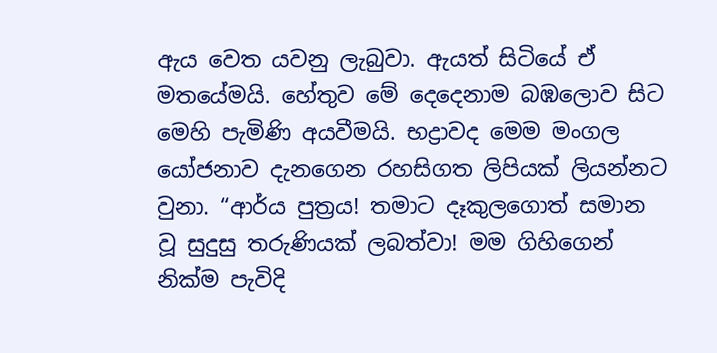ඇය වෙත යවනු ලැබුවා. ඇයත් සිටියේ ඒ මතයේමයි. හේතුව මේ දෙදෙනාම බඹලොව සිට මෙහි පැමිණි අයවීමයි. භද්‍රාවද මෙම මංගල යෝජනාව දැනගෙන රහසිගත ලිපියක් ලියන්නට වුනා. “ආර්ය පුත්‍රය! තමාට දෑකුලගොත් සමාන වූ සුදුසු තරුණියක් ලබත්වා! මම ගිහිගෙන් නික්ම පැවිදි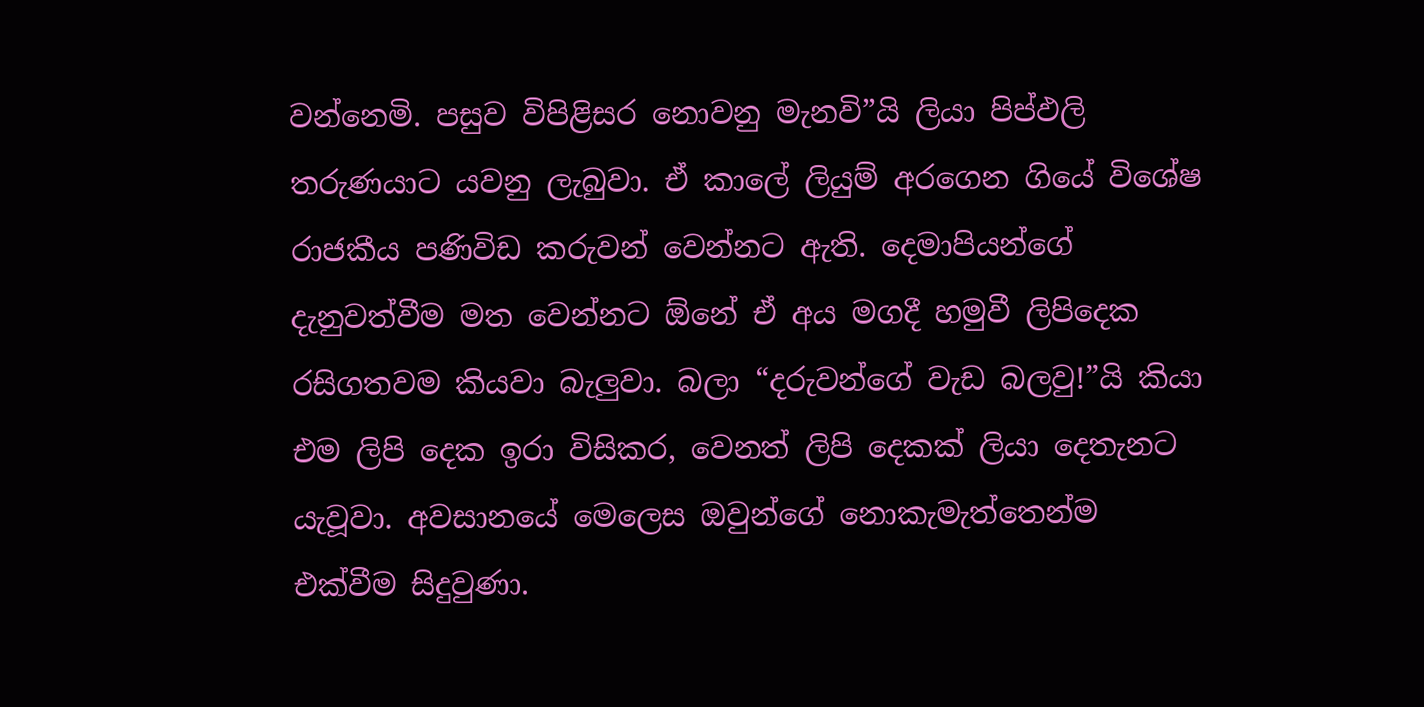වන්නෙමි. පසුව විපිළිසර නොවනු මැනවි”යි ලියා පිප්ඵලි තරුණයාට යවනු ලැබුවා. ඒ කාලේ ලියුම් අරගෙන ගියේ විශේෂ රාජකීය පණිවිඩ කරුවන් වෙන්නට ඇති. දෙමාපියන්ගේ දැනුවත්වීම මත වෙන්නට ඕනේ ඒ අය මගදී හමුවී ලිපිදෙක රසිගතවම කියවා බැලුවා. බලා “දරුවන්ගේ වැඩ බලවු!”යි කියා එම ලිපි දෙක ඉරා විසිකර, වෙනත් ලිපි දෙකක් ලියා දෙතැනට යැවූවා. අවසානයේ මෙලෙස ඔවුන්ගේ නොකැමැත්තෙන්ම එක්වීම සිදුවුණා.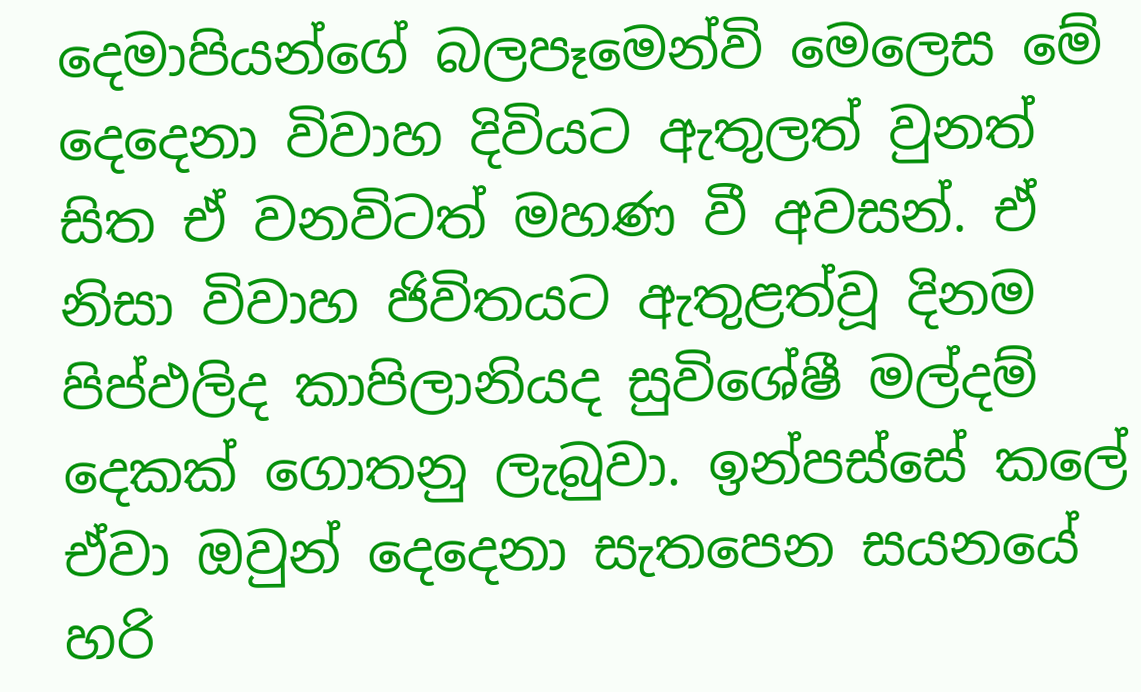දෙමාපියන්ගේ බලපෑමෙන්වි මෙලෙස මේ දෙදෙනා විවාහ දිවියට ඇතුලත් වුනත් සිත ඒ වනවිටත් මහණ වී අවසන්. ඒ නිසා විවාහ ජිවිතයට ඇතුළත්වූ දිනම පිප්ඵලිද කාපිලානියද සුවිශේෂී මල්දම් දෙකක් ගොතනු ලැබුවා. ඉන්පස්සේ කලේ ඒවා ඔවුන් දෙදෙනා සැතපෙන සයනයේ හරි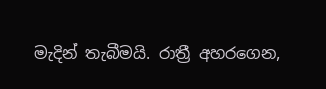මැදින් තැබීමයි. රාත්‍රී අහරගෙන,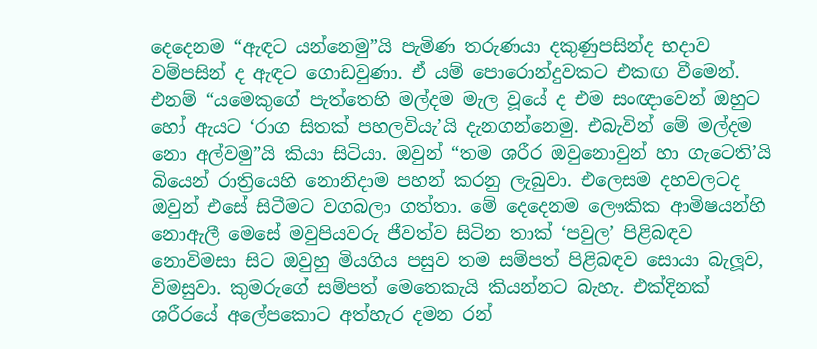දෙදෙනම “ඇඳට යන්නෙමු”යි පැමිණ තරුණයා දකුණුපසින්ද භදාව වම්පසින් ද ඇඳට ගොඩවුණා. ඒ යම් පොරොන්දුවකට එකඟ වීමෙන්. එනම් “යමෙකුගේ පැත්තෙහි මල්දම මැල වූයේ ද එම සංඥාවෙන් ඔහුට හෝ ඇයට ‘රාග සිතක් පහලවියැ’යි දැනගන්නෙමු. එබැවින් මේ මල්දම නො අල්වමු”යි කියා සිටියා. ඔවුන් “තම ශරීර ඔවුනොවුන් හා ගැටෙති’යි බියෙන් රාත්‍රියෙහි නොනිදාම පහන් කරනු ලැබුවා. එලෙසම දහවලටද ඔවුන් එසේ සිටීමට වගබලා ගත්තා. මේ දෙදෙනම ලෞකික ආමිෂයන්හි නොඇලී මෙසේ මවුපියවරු ජීවත්ව සිටින තාක් ‘පවුල’ පිළිබඳව නොවිමසා සිට ඔවුහු මියගිය පසුව තම සම්පත් පිළිබඳව සොයා බැලූව, විමසුවා. කුමරුගේ සම්පත් මෙතෙකැයි කියන්නට බැහැ. එක්දිනක් ශරීරයේ අලේපකොට අත්හැර දමන රන්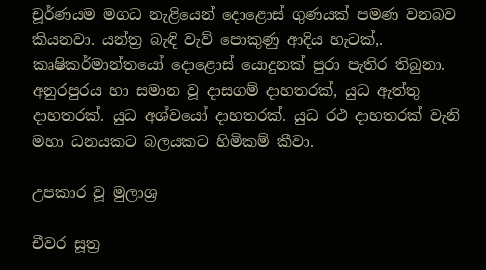චූර්ණයම මගධ නැළියෙන් දොළොස් ගුණයක් පමණ වනබව කියනවා. යන්ත්‍ර බැඳි වැව් පොකුණු ආදිය හැටක්,. කෘෂිකර්මාන්තයෝ දොළොස් යොදුනක් පුරා පැතිර තිබුනා. අනුරපුරය හා සමාන වූ දාසගම් දාහතරක්, යුධ ඇත්තු දාහතරක්. යුධ අශ්වයෝ දාහතරක්. යුධ රථ දාහතරක් වැනි මහා ධනයකට බලයකට හිමිකම් කීවා.

උපකාර වූ මුලාශ්‍ර

චීවර සූත්‍ර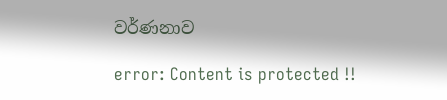වර්ණනාව

error: Content is protected !!